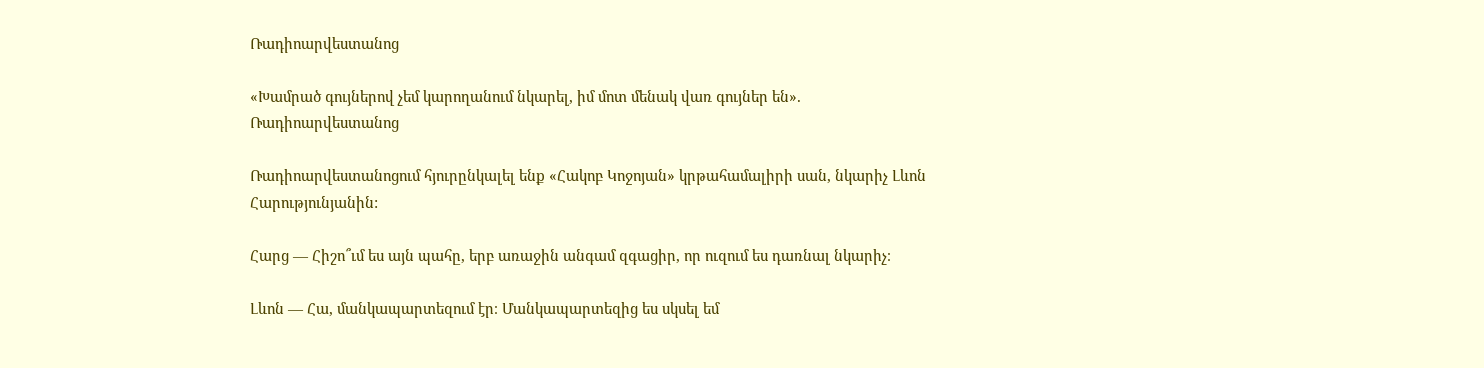Ռադիոարվեստանոց

«Խամրած գույներով չեմ կարողանում նկարել, իմ մոտ մենակ վառ գույներ են». Ռադիոարվեստանոց

Ռադիոարվեստանոցում հյուրընկալել ենք «Հակոբ Կոջոյան» կրթահամալիրի սան, նկարիչ Լևոն Հարությունյանին:

Հարց — Հիշո՞ւմ ես այն պահը, երբ առաջին անգամ զգացիր, որ ուզում ես դառնալ նկարիչ։

Լևոն — Հա, մանկապարտեզում էր։ Մանկապարտեզից ես սկսել եմ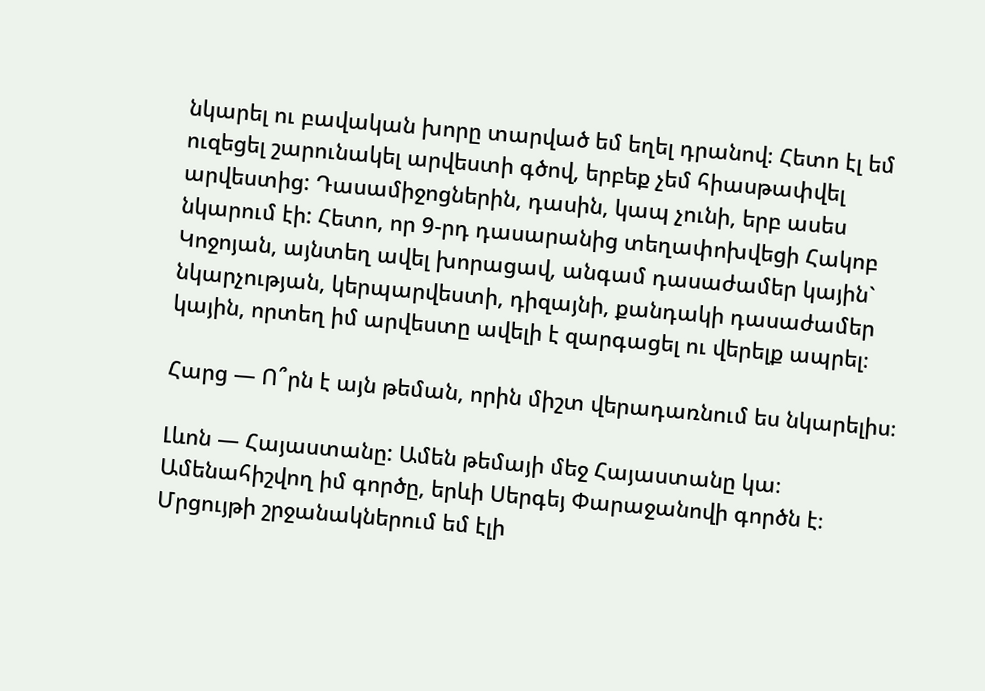նկարել ու բավական խորը տարված եմ եղել դրանով։ Հետո էլ եմ ուզեցել շարունակել արվեստի գծով, երբեք չեմ հիասթափվել արվեստից: Դասամիջոցներին, դասին, կապ չունի, երբ ասես նկարում էի: Հետո, որ 9-րդ դասարանից տեղափոխվեցի Հակոբ Կոջոյան, այնտեղ ավել խորացավ, անգամ դասաժամեր կային` նկարչության, կերպարվեստի, դիզայնի, քանդակի դասաժամեր կային, որտեղ իմ արվեստը ավելի է զարգացել ու վերելք ապրել։

Հարց — Ո՞րն է այն թեման, որին միշտ վերադառնում ես նկարելիս։

Լևոն — Հայաստանը: Ամեն թեմայի մեջ Հայաստանը կա։ Ամենահիշվող իմ գործը, երևի Սերգեյ Փարաջանովի գործն է։ Մրցույթի շրջանակներում եմ էլի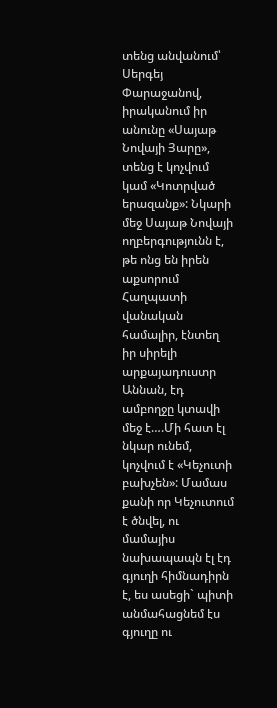տենց անվանում՝ Սերգեյ Փարաջանով, իրականում իր անունը «Սայաթ Նովայի Յարը», տենց է կոչվում կամ «Կոտրված երազանք»: Նկարի մեջ Սայաթ Նովայի ողբերգությունն է, թե ոնց են իրեն աքսորում Հաղպատի վանական համալիր, էնտեղ իր սիրելի արքայադուստր Աննան, էդ ամբողջը կտավի մեջ է….Մի հատ էլ նկար ունեմ, կոչվում է «Կեչուտի բախչեն»: Մամաս քանի որ Կեչուտում է ծնվել, ու մամայիս նախապապն էլ էդ գյուղի հիմնադիրն է, ես ասեցի` պիտի անմահացնեմ էս գյուղը ու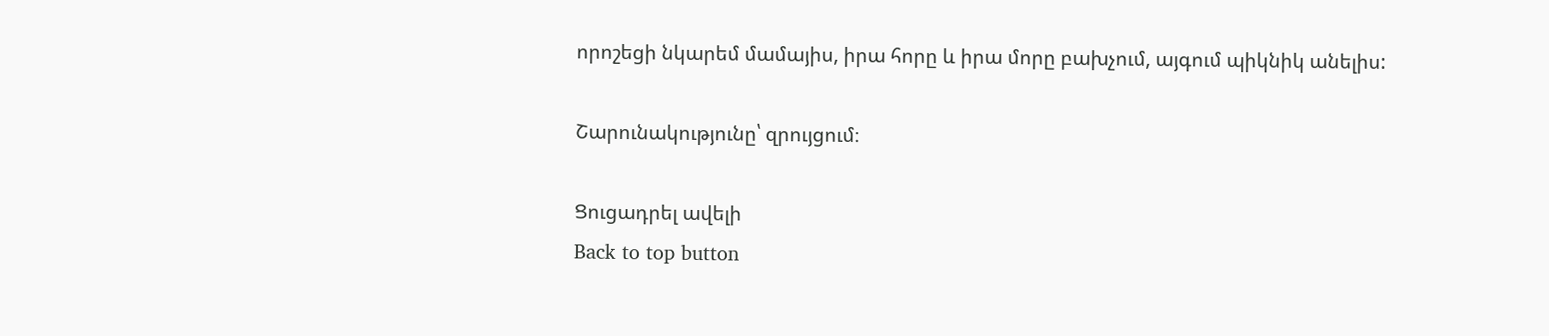որոշեցի նկարեմ մամայիս, իրա հորը և իրա մորը բախչում, այգում պիկնիկ անելիս:

Շարունակությունը՝ զրույցում։

Ցուցադրել ավելի
Back to top button